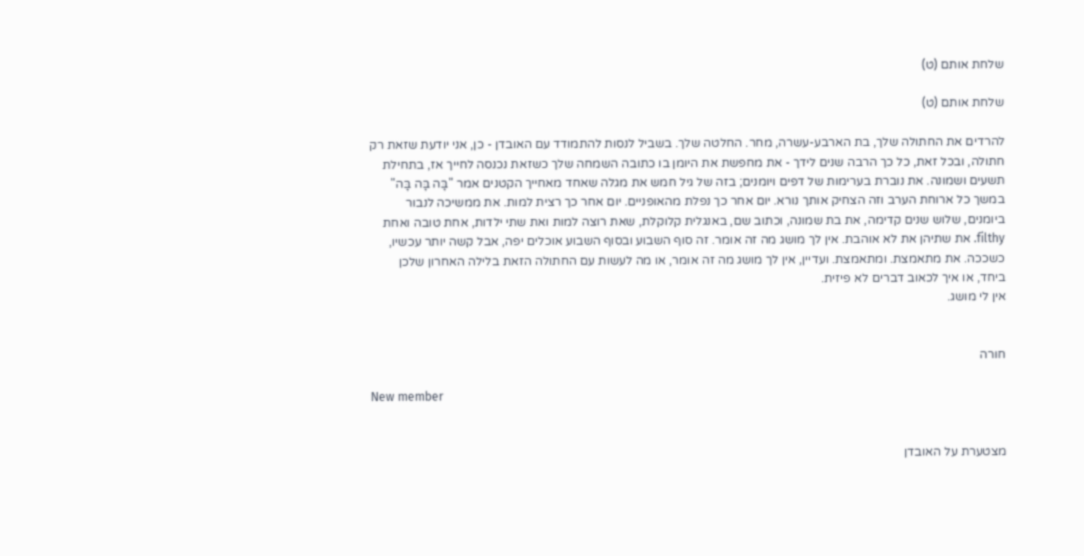שלחת אותם (ט)

שלחת אותם (ט)

להרדים את החתולה שלך, בת הארבע-עשרה, מחר. החלטה שלך. בשביל לנסות להתמודד עם האובדן - כן, אני יודעת שזאת רק חתולה, ובכל זאת, כל כך הרבה שנים לידך - את מחפשת את היומן בו כתובה השמחה שלך כשזאת נכנסה לחייך אז, בתחילת תשעים ושמונה. את נוברת בערימות של דפים ויומנים; בזה של גיל חמש את מגלה שאחד מאחייך הקטנים אמר "בָּה בָּה בָּה" במשך כל ארוחת הערב וזה הצחיק אותך נורא. יום אחר כך נפלת מהאופניים. יום אחר כך רצית למות. את ממשיכה לנבור ביומנים, שלוש שנים קדימה, את בת שמונה, וכתוב שם, באנגלית קלוקלת, שאת רוצה למות ואת שתי ילדות, אחת טובה ואחת filthy. את שתיהן את לא אוהבת. אין לך מושג מה זה אומר. זה סוף השבוע ובסוף השבוע אוכלים יפה, אבל קשה יותר עכשיו, כשככה. את מתאמצת. ומתאמצת. ועדיין, אין לך מושג מה זה אומר, או מה לעשות עם החתולה הזאת בלילה האחרון שלכן ביחד, או איך לכאוב דברים לא פיזית.
אין לי מושג.


חורה

New member


מצטערת על האובדן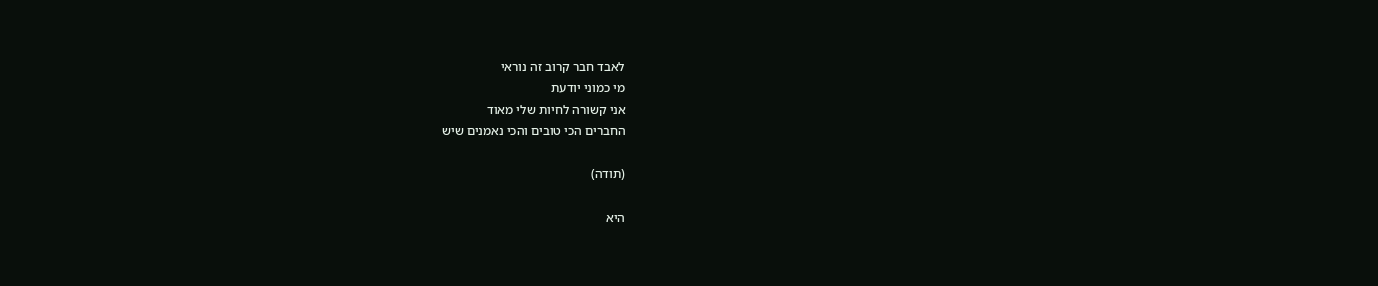לאבד חבר קרוב זה נוראי
מי כמוני יודעת
אני קשורה לחיות שלי מאוד
החברים הכי טובים והכי נאמנים שיש

(תודה)

היא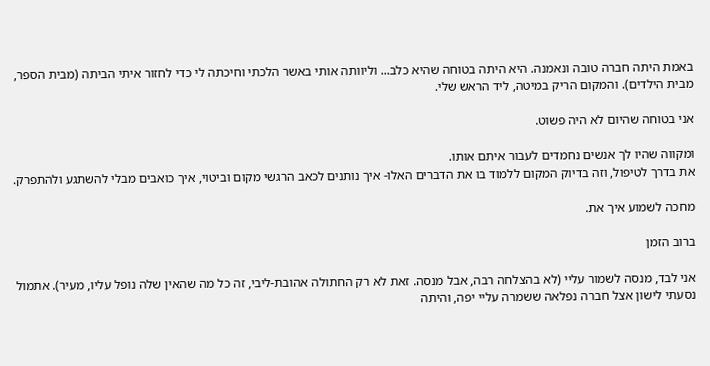באמת היתה חברה טובה ונאמנה. היא היתה בטוחה שהיא כלב... וליוותה אותי באשר הלכתי וחיכתה לי כדי לחזור איתי הביתה (מבית הספר, מבית הילדים). והמקום הריק במיטה, ליד הראש שלי.

אני בטוחה שהיום לא היה פשוט.

ומקווה שהיו לך אנשים נחמדים לעבור איתם אותו.
את בדרך לטיפול, וזה בדיוק המקום ללמוד בו את הדברים האלו- איך נותנים לכאב הרגשי מקום וביטוי, איך כואבים מבלי להשתגע ולהתפרק.

מחכה לשמוע איך את.

ברוב הזמן

אני לבד, מנסה לשמור עליי (לא בהצלחה רבה, אבל מנסה. זאת לא רק החתולה אהובת-ליבי, זה כל מה שהאין שלה נופל עליו, מעיר). אתמול נסעתי לישון אצל חברה נפלאה ששמרה עליי יפה, והיתה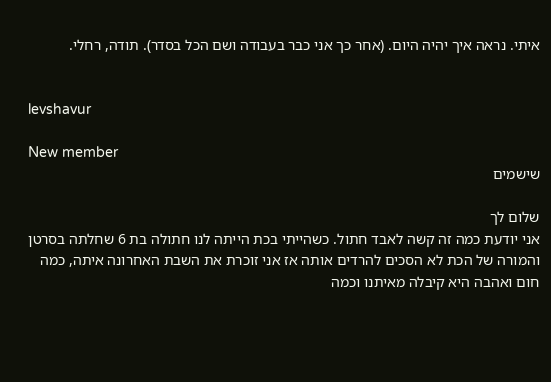איתי. נראה איך יהיה היום. (אחר כך אני כבר בעבודה ושם הכל בסדר). תודה, רחלי.


levshavur

New member
שישמים

שלום לך
אני יודעת כמה זה קשה לאבד חתול. כשהייתי בכת הייתה לנו חתולה בת 6 שחלתה בסרטן והמורה של הכת לא הסכים להרדים אותה אז אני זוכרת את השבת האחרונה איתה, כמה חום ואהבה היא קיבלה מאיתנו וכמה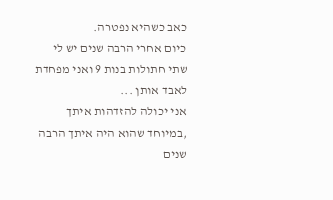כאב כשהיא נפטרה.
כיום אחרי הרבה שנים יש לי שתי חתולות בנות 9 ואני מפחדת לאבד אותן ...
אני יכולה להזדהות איתך ,במיוחד שהוא היה איתך הרבה שנים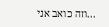...וזה כואב אני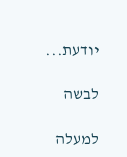יודעת...

לבשה

למעלה